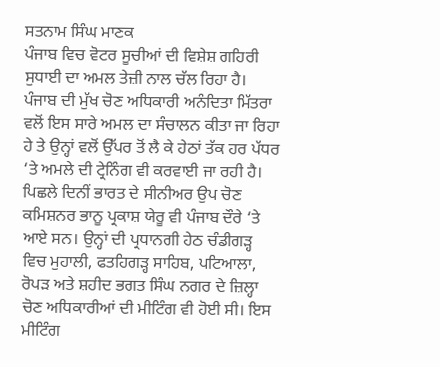ਸਤਨਾਮ ਸਿੰਘ ਮਾਣਕ
ਪੰਜਾਬ ਵਿਚ ਵੋਟਰ ਸੂਚੀਆਂ ਦੀ ਵਿਸ਼ੇਸ਼ ਗਹਿਰੀ ਸੁਧਾਈ ਦਾ ਅਮਲ ਤੇਜ਼ੀ ਨਾਲ ਚੱਲ ਰਿਹਾ ਹੈ। ਪੰਜਾਬ ਦੀ ਮੁੱਖ ਚੋਣ ਅਧਿਕਾਰੀ ਅਨੰਦਿਤਾ ਮਿੱਤਰਾ ਵਲੋਂ ਇਸ ਸਾਰੇ ਅਮਲ ਦਾ ਸੰਚਾਲਨ ਕੀਤਾ ਜਾ ਰਿਹਾ ਹੇ ਤੇ ਉਨ੍ਹਾਂ ਵਲੋਂ ਉੱਪਰ ਤੋਂ ਲੈ ਕੇ ਹੇਠਾਂ ਤੱਕ ਹਰ ਪੱਧਰ ‘ਤੇ ਅਮਲੇ ਦੀ ਟ੍ਰੇਨਿੰਗ ਵੀ ਕਰਵਾਈ ਜਾ ਰਹੀ ਹੈ।
ਪਿਛਲੇ ਦਿਨੀਂ ਭਾਰਤ ਦੇ ਸੀਨੀਅਰ ਉਪ ਚੋਣ ਕਮਿਸ਼ਨਰ ਭਾਨੂ ਪ੍ਰਕਾਸ਼ ਯੇਰੂ ਵੀ ਪੰਜਾਬ ਦੌਰੇ ‘ਤੇ ਆਏ ਸਨ। ਉਨ੍ਹਾਂ ਦੀ ਪ੍ਰਧਾਨਗੀ ਹੇਠ ਚੰਡੀਗੜ੍ਹ ਵਿਚ ਮੁਹਾਲੀ, ਫਤਹਿਗੜ੍ਹ ਸਾਹਿਬ, ਪਟਿਆਲਾ, ਰੋਪੜ ਅਤੇ ਸ਼ਹੀਦ ਭਗਤ ਸਿੰਘ ਨਗਰ ਦੇ ਜ਼ਿਲ੍ਹਾ ਚੋਣ ਅਧਿਕਾਰੀਆਂ ਦੀ ਮੀਟਿੰਗ ਵੀ ਹੋਈ ਸੀ। ਇਸ ਮੀਟਿੰਗ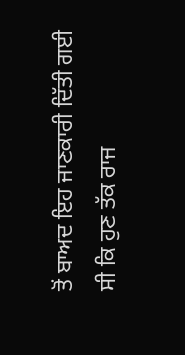ਤੋਂ ਬਾਅਦ ਇਹ ਜਾਣਕਾਰੀ ਦਿੱਤੀ ਗਈ ਸੀ ਕਿ ਹੁਣ ਤੱਕ ਰਾਜ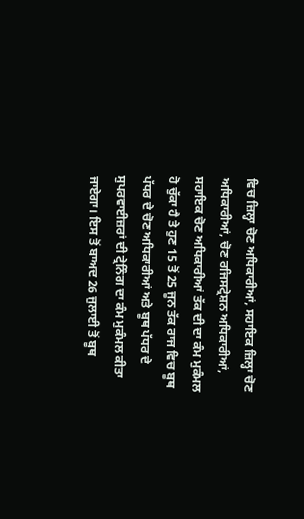ਵਿਚ ਜ਼ਿਲ੍ਹਾ ਚੋਣ ਅਧਿਕਾਰੀਆਂ, ਸਹਾਇਕ ਜ਼ਿਲ੍ਹਾ ਚੋਣ ਅਧਿਕਾਰੀਆਂ, ਚੋਣ ਰਜਿਸਟ੍ਰੇਸ਼ਨ ਅਧਿਕਾਰੀਆਂ, ਸਹਾਇਕ ਚੋਣ ਅਧਿਕਾਰੀਆਂ ਤੱਕ ਦੀ ਦਾ ਕੰਮ ਮੁਕੰਮਲ ਹੋ ਚੁੱਕਾ ਹੈ ਤੇ ਹੁਣ 15 ਤੋਂ 25 ਜੂਨ ਤੱਕ ਰਾਜ ਵਿਚ ਬੂਥ ਪੱਧਰ ਦੇ ਚੋਣ ਅਧਿਕਾਰੀਆਂ ਅਤੇ ਬੂਥ ਪੱਧਰ ਦੇ ਸੁਪਰਵਾਈਜ਼ਰਾਂ ਦੀ ਟ੍ਰੇਨਿੰਗ ਦਾ ਕੰਮ ਮੁਕੰਮਲ ਕੀਤਾ ਜਾਏਗਾ। ਇਸ ਤੋਂ ਬਾਅਦ 26 ਜੁਲਾਈ ਤੋਂ ਬੂਥ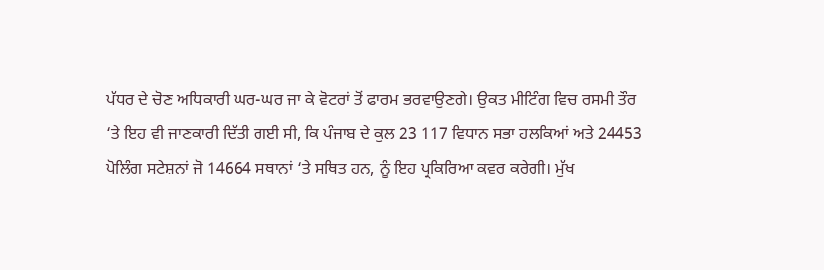ਪੱਧਰ ਦੇ ਚੋਣ ਅਧਿਕਾਰੀ ਘਰ-ਘਰ ਜਾ ਕੇ ਵੋਟਰਾਂ ਤੋਂ ਫਾਰਮ ਭਰਵਾਉਣਗੇ। ਉਕਤ ਮੀਟਿੰਗ ਵਿਚ ਰਸਮੀ ਤੌਰ ‘ਤੇ ਇਹ ਵੀ ਜਾਣਕਾਰੀ ਦਿੱਤੀ ਗਈ ਸੀ, ਕਿ ਪੰਜਾਬ ਦੇ ਕੁਲ 23 117 ਵਿਧਾਨ ਸਭਾ ਹਲਕਿਆਂ ਅਤੇ 24453 ਪੋਲਿੰਗ ਸਟੇਸ਼ਨਾਂ ਜੋ 14664 ਸਥਾਨਾਂ ‘ਤੇ ਸਥਿਤ ਹਨ, ਨੂੰ ਇਹ ਪ੍ਰਕਿਰਿਆ ਕਵਰ ਕਰੇਗੀ। ਮੁੱਖ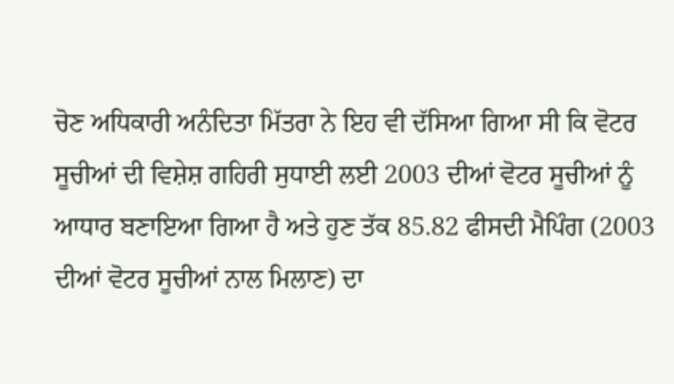ਚੋਣ ਅਧਿਕਾਰੀ ਅਨੰਦਿਤਾ ਮਿੱਤਰਾ ਨੇ ਇਹ ਵੀ ਦੱਸਿਆ ਗਿਆ ਸੀ ਕਿ ਵੋਟਰ ਸੂਚੀਆਂ ਦੀ ਵਿਸ਼ੇਸ਼ ਗਹਿਰੀ ਸੁਧਾਈ ਲਈ 2003 ਦੀਆਂ ਵੋਟਰ ਸੂਚੀਆਂ ਨੂੰ ਆਧਾਰ ਬਣਾਇਆ ਗਿਆ ਹੈ ਅਤੇ ਹੁਣ ਤੱਕ 85.82 ਫੀਸਦੀ ਮੈਪਿੰਗ (2003 ਦੀਆਂ ਵੋਟਰ ਸੂਚੀਆਂ ਨਾਲ ਮਿਲਾਣ) ਦਾ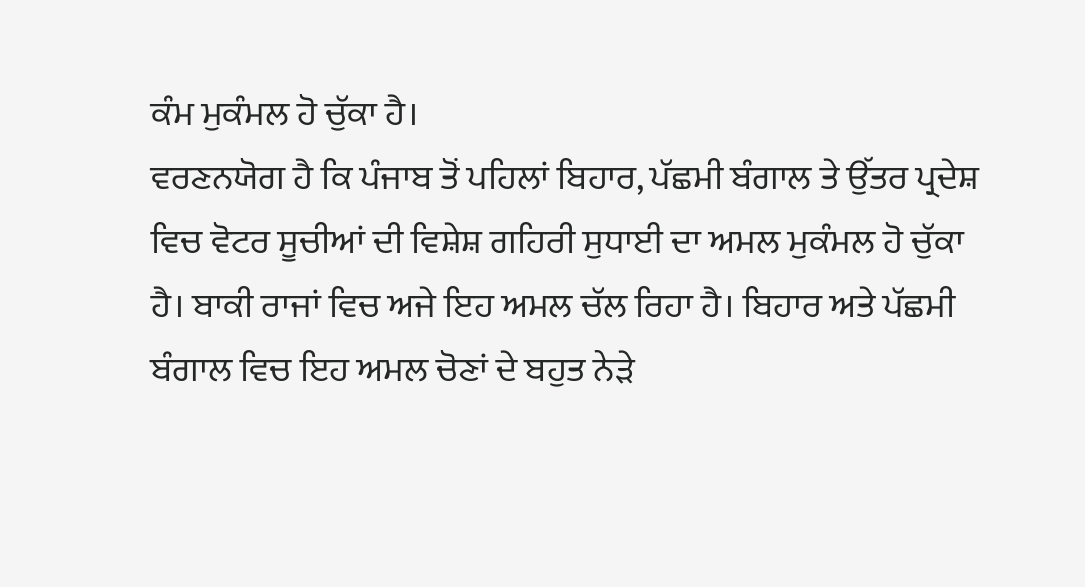ਕੰਮ ਮੁਕੰਮਲ ਹੋ ਚੁੱਕਾ ਹੈ।
ਵਰਣਨਯੋਗ ਹੈ ਕਿ ਪੰਜਾਬ ਤੋਂ ਪਹਿਲਾਂ ਬਿਹਾਰ, ਪੱਛਮੀ ਬੰਗਾਲ ਤੇ ਉੱਤਰ ਪ੍ਰਦੇਸ਼ ਵਿਚ ਵੋਟਰ ਸੂਚੀਆਂ ਦੀ ਵਿਸ਼ੇਸ਼ ਗਹਿਰੀ ਸੁਧਾਈ ਦਾ ਅਮਲ ਮੁਕੰਮਲ ਹੋ ਚੁੱਕਾ ਹੈ। ਬਾਕੀ ਰਾਜਾਂ ਵਿਚ ਅਜੇ ਇਹ ਅਮਲ ਚੱਲ ਰਿਹਾ ਹੈ। ਬਿਹਾਰ ਅਤੇ ਪੱਛਮੀ ਬੰਗਾਲ ਵਿਚ ਇਹ ਅਮਲ ਚੋਣਾਂ ਦੇ ਬਹੁਤ ਨੇੜੇ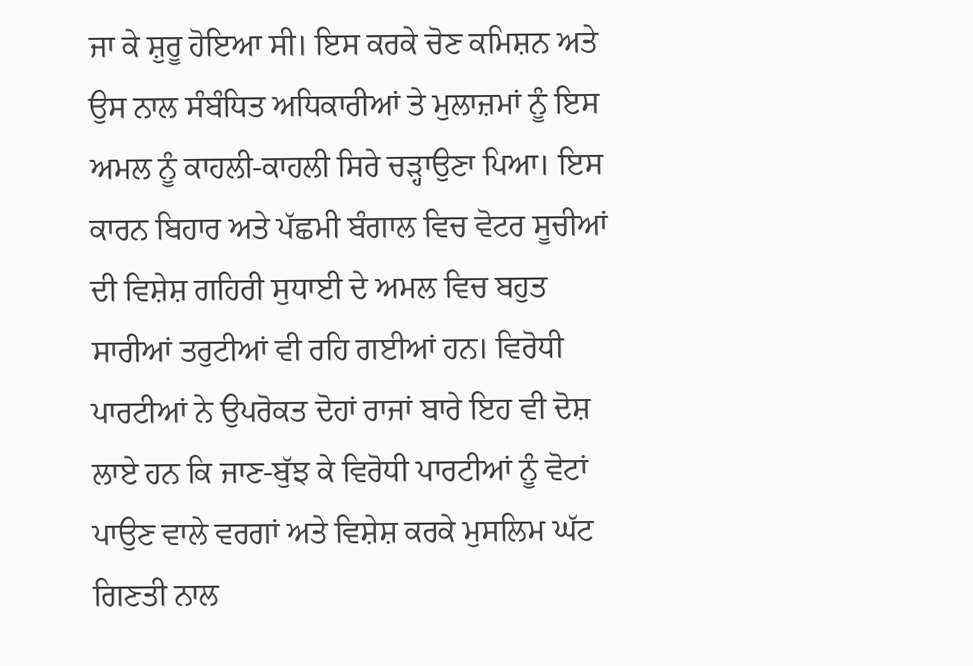ਜਾ ਕੇ ਸ਼ੁਰੂ ਹੋਇਆ ਸੀ। ਇਸ ਕਰਕੇ ਚੋਣ ਕਮਿਸ਼ਨ ਅਤੇ ਉਸ ਨਾਲ ਸੰਬੰਧਿਤ ਅਧਿਕਾਰੀਆਂ ਤੇ ਮੁਲਾਜ਼ਮਾਂ ਨੂੰ ਇਸ ਅਮਲ ਨੂੰ ਕਾਹਲੀ-ਕਾਹਲੀ ਸਿਰੇ ਚੜ੍ਹਾਉਣਾ ਪਿਆ। ਇਸ ਕਾਰਨ ਬਿਹਾਰ ਅਤੇ ਪੱਛਮੀ ਬੰਗਾਲ ਵਿਚ ਵੋਟਰ ਸੂਚੀਆਂ ਦੀ ਵਿਸ਼ੇਸ਼ ਗਹਿਰੀ ਸੁਧਾਈ ਦੇ ਅਮਲ ਵਿਚ ਬਹੁਤ ਸਾਰੀਆਂ ਤਰੁਟੀਆਂ ਵੀ ਰਹਿ ਗਈਆਂ ਹਨ। ਵਿਰੋਧੀ ਪਾਰਟੀਆਂ ਨੇ ਉਪਰੋਕਤ ਦੋਹਾਂ ਰਾਜਾਂ ਬਾਰੇ ਇਹ ਵੀ ਦੋਸ਼ ਲਾਏ ਹਨ ਕਿ ਜਾਣ-ਬੁੱਝ ਕੇ ਵਿਰੋਧੀ ਪਾਰਟੀਆਂ ਨੂੰ ਵੋਟਾਂ ਪਾਉਣ ਵਾਲੇ ਵਰਗਾਂ ਅਤੇ ਵਿਸ਼ੇਸ਼ ਕਰਕੇ ਮੁਸਲਿਮ ਘੱਟ ਗਿਣਤੀ ਨਾਲ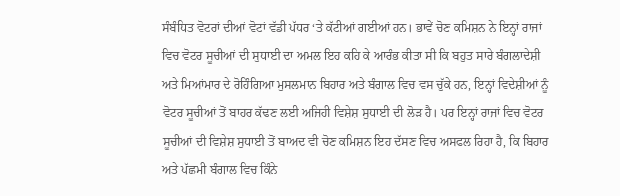ਸੰਬੰਧਿਤ ਵੋਟਰਾਂ ਦੀਆਂ ਵੋਟਾਂ ਵੱਡੀ ਪੱਧਰ ‘ਤੇ ਕੱਟੀਆਂ ਗਈਆਂ ਹਨ। ਭਾਵੇਂ ਚੋਣ ਕਮਿਸ਼ਨ ਨੇ ਇਨ੍ਹਾਂ ਰਾਜਾਂ ਵਿਚ ਵੋਟਰ ਸੂਚੀਆਂ ਦੀ ਸੁਧਾਈ ਦਾ ਅਮਲ ਇਹ ਕਹਿ ਕੇ ਆਰੰਭ ਕੀਤਾ ਸੀ ਕਿ ਬਹੁਤ ਸਾਰੇ ਬੰਗਲਾਦੇਸ਼ੀ ਅਤੇ ਮਿਆਂਮਾਰ ਦੇ ਰੋਹਿੰਗਿਆ ਮੁਸਲਮਾਨ ਬਿਹਾਰ ਅਤੇ ਬੰਗਾਲ ਵਿਚ ਵਸ ਚੁੱਕੇ ਹਨ, ਇਨ੍ਹਾਂ ਵਿਦੇਸ਼ੀਆਂ ਨੂੰ ਵੋਟਰ ਸੂਚੀਆਂ ਤੋਂ ਬਾਹਰ ਕੱਢਣ ਲਈ ਅਜਿਹੀ ਵਿਸ਼ੇਸ਼ ਸੁਧਾਈ ਦੀ ਲੋੜ ਹੈ। ਪਰ ਇਨ੍ਹਾਂ ਰਾਜਾਂ ਵਿਚ ਵੋਟਰ ਸੂਚੀਆਂ ਦੀ ਵਿਸ਼ੇਸ਼ ਸੁਧਾਈ ਤੋਂ ਬਾਅਦ ਵੀ ਚੋਣ ਕਮਿਸ਼ਨ ਇਹ ਦੱਸਣ ਵਿਚ ਅਸਫਲ ਰਿਹਾ ਹੈ, ਕਿ ਬਿਹਾਰ ਅਤੇ ਪੱਛਮੀ ਬੰਗਾਲ ਵਿਚ ਕਿੰਨੇ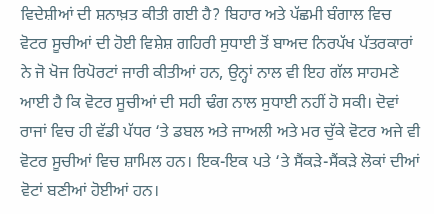ਵਿਦੇਸ਼ੀਆਂ ਦੀ ਸ਼ਨਾਖ਼ਤ ਕੀਤੀ ਗਈ ਹੈ? ਬਿਹਾਰ ਅਤੇ ਪੱਛਮੀ ਬੰਗਾਲ ਵਿਚ ਵੋਟਰ ਸੂਚੀਆਂ ਦੀ ਹੋਈ ਵਿਸ਼ੇਸ਼ ਗਹਿਰੀ ਸੁਧਾਈ ਤੋਂ ਬਾਅਦ ਨਿਰਪੱਖ ਪੱਤਰਕਾਰਾਂ ਨੇ ਜੋ ਖੋਜ ਰਿਪੋਰਟਾਂ ਜਾਰੀ ਕੀਤੀਆਂ ਹਨ, ਉਨ੍ਹਾਂ ਨਾਲ ਵੀ ਇਹ ਗੱਲ ਸਾਹਮਣੇ ਆਈ ਹੈ ਕਿ ਵੋਟਰ ਸੂਚੀਆਂ ਦੀ ਸਹੀ ਢੰਗ ਨਾਲ ਸੁਧਾਈ ਨਹੀਂ ਹੋ ਸਕੀ। ਦੋਵਾਂ ਰਾਜਾਂ ਵਿਚ ਹੀ ਵੱਡੀ ਪੱਧਰ ‘ਤੇ ਡਬਲ ਅਤੇ ਜਾਅਲੀ ਅਤੇ ਮਰ ਚੁੱਕੇ ਵੋਟਰ ਅਜੇ ਵੀ ਵੋਟਰ ਸੂਚੀਆਂ ਵਿਚ ਸ਼ਾਮਿਲ ਹਨ। ਇਕ-ਇਕ ਪਤੇ ‘ਤੇ ਸੈਂਕੜੇ-ਸੈਂਕੜੇ ਲੋਕਾਂ ਦੀਆਂ ਵੋਟਾਂ ਬਣੀਆਂ ਹੋਈਆਂ ਹਨ।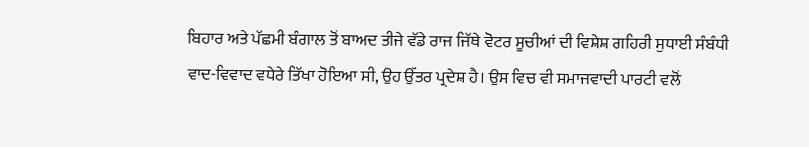ਬਿਹਾਰ ਅਤੇ ਪੱਛਮੀ ਬੰਗਾਲ ਤੋਂ ਬਾਅਦ ਤੀਜੇ ਵੱਡੇ ਰਾਜ ਜਿੱਥੇ ਵੋਟਰ ਸੂਚੀਆਂ ਦੀ ਵਿਸ਼ੇਸ਼ ਗਹਿਰੀ ਸੁਧਾਈ ਸੰਬੰਧੀ ਵਾਦ-ਵਿਵਾਦ ਵਧੇਰੇ ਤਿੱਖਾ ਹੋਇਆ ਸੀ, ਉਹ ਉੱਤਰ ਪ੍ਰਦੇਸ਼ ਹੈ। ਉਸ ਵਿਚ ਵੀ ਸਮਾਜਵਾਦੀ ਪਾਰਟੀ ਵਲੋਂ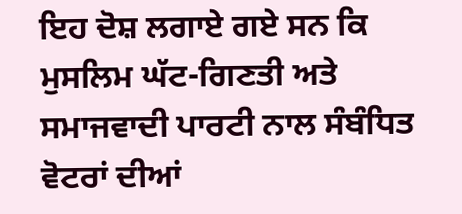ਇਹ ਦੋਸ਼ ਲਗਾਏ ਗਏ ਸਨ ਕਿ ਮੁਸਲਿਮ ਘੱਟ-ਗਿਣਤੀ ਅਤੇ ਸਮਾਜਵਾਦੀ ਪਾਰਟੀ ਨਾਲ ਸੰਬੰਧਿਤ ਵੋਟਰਾਂ ਦੀਆਂ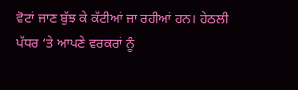ਵੋਟਾਂ ਜਾਣ ਬੁੱਝ ਕੇ ਕੱਟੀਆਂ ਜਾ ਰਹੀਆਂ ਹਨ। ਹੇਠਲੀ ਪੱਧਰ ‘ਤੇ ਆਪਣੇ ਵਰਕਰਾਂ ਨੂੰ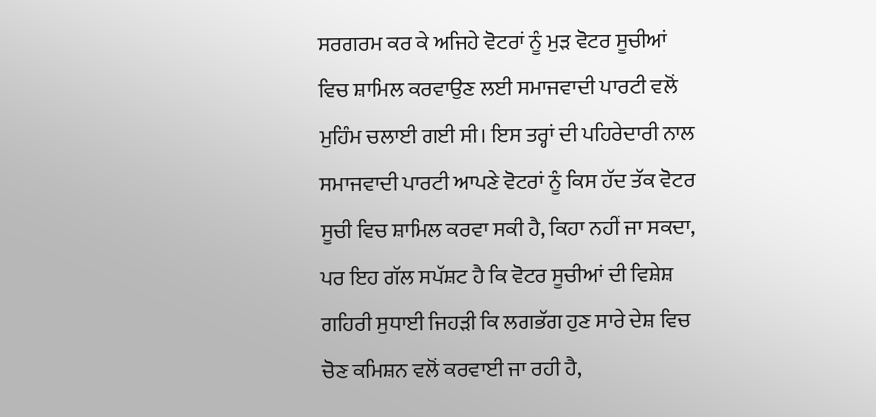ਸਰਗਰਮ ਕਰ ਕੇ ਅਜਿਹੇ ਵੋਟਰਾਂ ਨੂੰ ਮੁੜ ਵੋਟਰ ਸੂਚੀਆਂ ਵਿਚ ਸ਼ਾਮਿਲ ਕਰਵਾਉਣ ਲਈ ਸਮਾਜਵਾਦੀ ਪਾਰਟੀ ਵਲੋਂ ਮੁਹਿੰਮ ਚਲਾਈ ਗਈ ਸੀ। ਇਸ ਤਰ੍ਹਾਂ ਦੀ ਪਹਿਰੇਦਾਰੀ ਨਾਲ ਸਮਾਜਵਾਦੀ ਪਾਰਟੀ ਆਪਣੇ ਵੋਟਰਾਂ ਨੂੰ ਕਿਸ ਹੱਦ ਤੱਕ ਵੋਟਰ ਸੂਚੀ ਵਿਚ ਸ਼ਾਮਿਲ ਕਰਵਾ ਸਕੀ ਹੈ, ਕਿਹਾ ਨਹੀਂ ਜਾ ਸਕਦਾ, ਪਰ ਇਹ ਗੱਲ ਸਪੱਸ਼ਟ ਹੈ ਕਿ ਵੋਟਰ ਸੂਚੀਆਂ ਦੀ ਵਿਸ਼ੇਸ਼ ਗਹਿਰੀ ਸੁਧਾਈ ਜਿਹੜੀ ਕਿ ਲਗਭੱਗ ਹੁਣ ਸਾਰੇ ਦੇਸ਼ ਵਿਚ ਚੋਣ ਕਮਿਸ਼ਨ ਵਲੋਂ ਕਰਵਾਈ ਜਾ ਰਹੀ ਹੈ,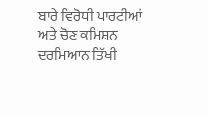ਬਾਰੇ ਵਿਰੋਧੀ ਪਾਰਟੀਆਂ ਅਤੇ ਚੋਣ ਕਮਿਸ਼ਨ ਦਰਮਿਆਨ ਤਿੱਖੀ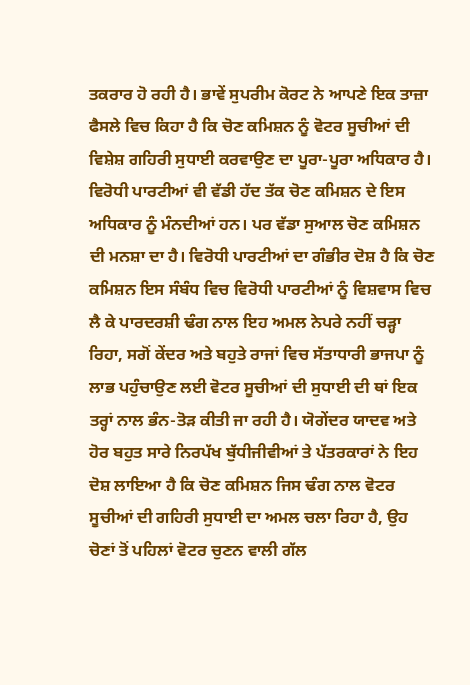ਤਕਰਾਰ ਹੋ ਰਹੀ ਹੈ। ਭਾਵੇਂ ਸੁਪਰੀਮ ਕੋਰਟ ਨੇ ਆਪਣੇ ਇਕ ਤਾਜ਼ਾ ਫੈਸਲੇ ਵਿਚ ਕਿਹਾ ਹੈ ਕਿ ਚੋਣ ਕਮਿਸ਼ਨ ਨੂੰ ਵੋਟਰ ਸੂਚੀਆਂ ਦੀ ਵਿਸ਼ੇਸ਼ ਗਹਿਰੀ ਸੁਧਾਈ ਕਰਵਾਉਣ ਦਾ ਪੂਰਾ-ਪੂਰਾ ਅਧਿਕਾਰ ਹੈ। ਵਿਰੋਧੀ ਪਾਰਟੀਆਂ ਵੀ ਵੱਡੀ ਹੱਦ ਤੱਕ ਚੋਣ ਕਮਿਸ਼ਨ ਦੇ ਇਸ ਅਧਿਕਾਰ ਨੂੰ ਮੰਨਦੀਆਂ ਹਨ। ਪਰ ਵੱਡਾ ਸੁਆਲ ਚੋਣ ਕਮਿਸ਼ਨ ਦੀ ਮਨਸ਼ਾ ਦਾ ਹੈ। ਵਿਰੋਧੀ ਪਾਰਟੀਆਂ ਦਾ ਗੰਭੀਰ ਦੋਸ਼ ਹੈ ਕਿ ਚੋਣ ਕਮਿਸ਼ਨ ਇਸ ਸੰਬੰਧ ਵਿਚ ਵਿਰੋਧੀ ਪਾਰਟੀਆਂ ਨੂੰ ਵਿਸ਼ਵਾਸ ਵਿਚ ਲੈ ਕੇ ਪਾਰਦਰਸ਼ੀ ਢੰਗ ਨਾਲ ਇਹ ਅਮਲ ਨੇਪਰੇ ਨਹੀਂ ਚੜ੍ਹਾ ਰਿਹਾ, ਸਗੋਂ ਕੇਂਦਰ ਅਤੇ ਬਹੁਤੇ ਰਾਜਾਂ ਵਿਚ ਸੱਤਾਧਾਰੀ ਭਾਜਪਾ ਨੂੰ ਲਾਭ ਪਹੁੰਚਾਉਣ ਲਈ ਵੋਟਰ ਸੂਚੀਆਂ ਦੀ ਸੁਧਾਈ ਦੀ ਥਾਂ ਇਕ ਤਰ੍ਹਾਂ ਨਾਲ ਭੰਨ-ਤੋੜ ਕੀਤੀ ਜਾ ਰਹੀ ਹੈ। ਯੋਗੇਂਦਰ ਯਾਦਵ ਅਤੇ ਹੋਰ ਬਹੁਤ ਸਾਰੇ ਨਿਰਪੱਖ ਬੁੱਧੀਜੀਵੀਆਂ ਤੇ ਪੱਤਰਕਾਰਾਂ ਨੇ ਇਹ ਦੋਸ਼ ਲਾਇਆ ਹੈ ਕਿ ਚੋਣ ਕਮਿਸ਼ਨ ਜਿਸ ਢੰਗ ਨਾਲ ਵੋਟਰ ਸੂਚੀਆਂ ਦੀ ਗਹਿਰੀ ਸੁਧਾਈ ਦਾ ਅਮਲ ਚਲਾ ਰਿਹਾ ਹੈ, ਉਹ ਚੋਣਾਂ ਤੋਂ ਪਹਿਲਾਂ ਵੋਟਰ ਚੁਣਨ ਵਾਲੀ ਗੱਲ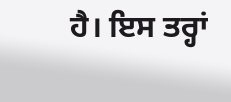ਹੈ। ਇਸ ਤਰ੍ਹਾਂ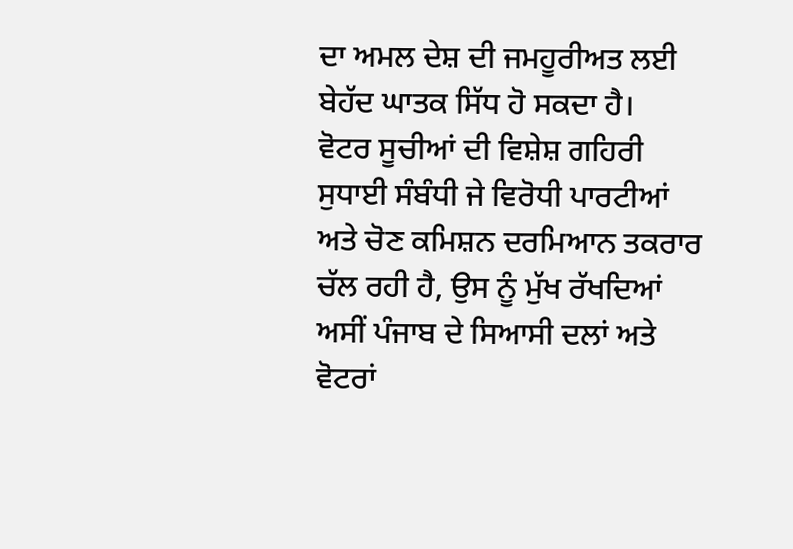ਦਾ ਅਮਲ ਦੇਸ਼ ਦੀ ਜਮਹੂਰੀਅਤ ਲਈ ਬੇਹੱਦ ਘਾਤਕ ਸਿੱਧ ਹੋ ਸਕਦਾ ਹੈ।
ਵੋਟਰ ਸੂਚੀਆਂ ਦੀ ਵਿਸ਼ੇਸ਼ ਗਹਿਰੀ ਸੁਧਾਈ ਸੰਬੰਧੀ ਜੇ ਵਿਰੋਧੀ ਪਾਰਟੀਆਂ ਅਤੇ ਚੋਣ ਕਮਿਸ਼ਨ ਦਰਮਿਆਨ ਤਕਰਾਰ ਚੱਲ ਰਹੀ ਹੈ, ਉਸ ਨੂੰ ਮੁੱਖ ਰੱਖਦਿਆਂ ਅਸੀਂ ਪੰਜਾਬ ਦੇ ਸਿਆਸੀ ਦਲਾਂ ਅਤੇ ਵੋਟਰਾਂ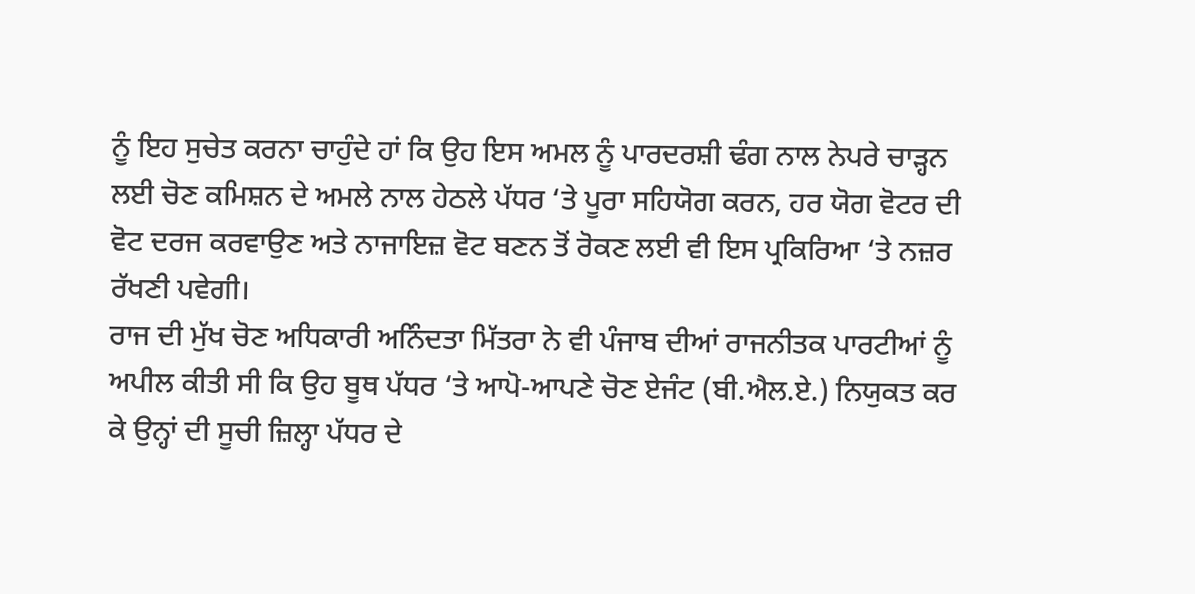ਨੂੰ ਇਹ ਸੁਚੇਤ ਕਰਨਾ ਚਾਹੁੰਦੇ ਹਾਂ ਕਿ ਉਹ ਇਸ ਅਮਲ ਨੂੰ ਪਾਰਦਰਸ਼ੀ ਢੰਗ ਨਾਲ ਨੇਪਰੇ ਚਾੜ੍ਹਨ ਲਈ ਚੋਣ ਕਮਿਸ਼ਨ ਦੇ ਅਮਲੇ ਨਾਲ ਹੇਠਲੇ ਪੱਧਰ ‘ਤੇ ਪੂਰਾ ਸਹਿਯੋਗ ਕਰਨ, ਹਰ ਯੋਗ ਵੋਟਰ ਦੀ ਵੋਟ ਦਰਜ ਕਰਵਾਉਣ ਅਤੇ ਨਾਜਾਇਜ਼ ਵੋਟ ਬਣਨ ਤੋਂ ਰੋਕਣ ਲਈ ਵੀ ਇਸ ਪ੍ਰਕਿਰਿਆ ‘ਤੇ ਨਜ਼ਰ ਰੱਖਣੀ ਪਵੇਗੀ।
ਰਾਜ ਦੀ ਮੁੱਖ ਚੋਣ ਅਧਿਕਾਰੀ ਅਨਿੰਦਤਾ ਮਿੱਤਰਾ ਨੇ ਵੀ ਪੰਜਾਬ ਦੀਆਂ ਰਾਜਨੀਤਕ ਪਾਰਟੀਆਂ ਨੂੰ ਅਪੀਲ ਕੀਤੀ ਸੀ ਕਿ ਉਹ ਬੂਥ ਪੱਧਰ ‘ਤੇ ਆਪੋ-ਆਪਣੇ ਚੋਣ ਏਜੰਟ (ਬੀ.ਐਲ.ਏ.) ਨਿਯੁਕਤ ਕਰ ਕੇ ਉਨ੍ਹਾਂ ਦੀ ਸੂਚੀ ਜ਼ਿਲ੍ਹਾ ਪੱਧਰ ਦੇ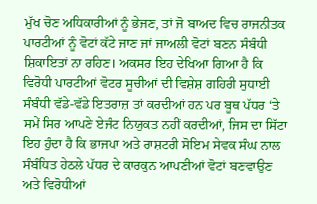ਮੁੱਖ ਚੋਣ ਅਧਿਕਾਰੀਆਂ ਨੂੰ ਭੇਜਣ, ਤਾਂ ਜੋ ਬਾਅਦ ਵਿਚ ਰਾਜਨੀਤਕ ਪਾਰਟੀਆਂ ਨੂੰ ਵੋਟਾਂ ਕੱਟੇ ਜਾਣ ਜਾਂ ਜਾਅਲੀ ਵੋਟਾਂ ਬਣਨ ਸੰਬੰਧੀ ਸ਼ਿਕਾਇਤਾਂ ਨਾ ਰਹਿਣ। ਅਕਸਰ ਇਹ ਦੇਖਿਆ ਗਿਆ ਹੈ ਕਿ ਵਿਰੋਧੀ ਪਾਰਟੀਆਂ ਵੋਟਰ ਸੂਚੀਆਂ ਦੀ ਵਿਸ਼ੇਸ਼ ਗਹਿਰੀ ਸੁਧਾਈ ਸੰਬੰਧੀ ਵੱਡੇ-ਵੱਡੇ ਇਤਰਾਜ਼ ਤਾਂ ਕਰਦੀਆਂ ਹਨ ਪਰ ਬੂਥ ਪੱਧਰ ‘ਤੇ ਸਮੇਂ ਸਿਰ ਆਪਣੇ ਏਜੰਟ ਨਿਯੁਕਤ ਨਹੀਂ ਕਰਦੀਆਂ, ਜਿਸ ਦਾ ਸਿੱਟਾ ਇਹ ਹੁੰਦਾ ਹੈ ਕਿ ਭਾਜਪਾ ਅਤੇ ਰਾਸ਼ਟਰੀ ਸੋਇਮ ਸੇਵਕ ਸੰਘ ਨਾਲ ਸੰਬੰਧਿਤ ਹੇਠਲੇ ਪੱਧਰ ਦੇ ਕਾਰਕੁਨ ਆਪਣੀਆਂ ਵੋਟਾਂ ਬਣਵਾਉਣ ਅਤੇ ਵਿਰੋਧੀਆਂ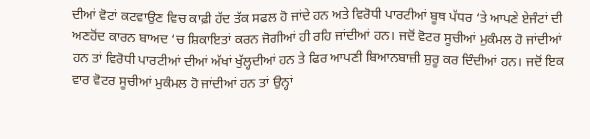ਦੀਆਂ ਵੋਟਾਂ ਕਟਵਾਉਣ ਵਿਚ ਕਾਫ਼ੀ ਹੱਦ ਤੱਕ ਸਫਲ ਹੋ ਜਾਂਦੇ ਹਨ ਅਤੇ ਵਿਰੋਧੀ ਪਾਰਟੀਆਂ ਬੂਥ ਪੱਧਰ ‘ਤੇ ਆਪਣੇ ਏਜੰਟਾਂ ਦੀ ਅਣਹੋਂਦ ਕਾਰਨ ਬਾਅਦ ‘ਚ ਸ਼ਿਕਾਇਤਾਂ ਕਰਨ ਜੋਗੀਆਂ ਹੀ ਰਹਿ ਜਾਂਦੀਆਂ ਹਨ। ਜਦੋਂ ਵੋਟਰ ਸੂਚੀਆਂ ਮੁਕੰਮਲ ਹੋ ਜਾਂਦੀਆਂ ਹਨ ਤਾਂ ਵਿਰੋਧੀ ਪਾਰਟੀਆਂ ਦੀਆਂ ਅੱਖਾਂ ਖੁੱਲ੍ਹਦੀਆਂ ਹਨ ਤੇ ਫਿਰ ਆਪਣੀ ਬਿਆਨਬਾਜ਼ੀ ਸ਼ੁਰੂ ਕਰ ਦਿੰਦੀਆਂ ਹਨ। ਜਦੋਂ ਇਕ ਵਾਰ ਵੋਟਰ ਸੂਚੀਆਂ ਮੁਕੰਮਲ ਹੋ ਜਾਂਦੀਆਂ ਹਨ ਤਾਂ ਉਨ੍ਹਾਂ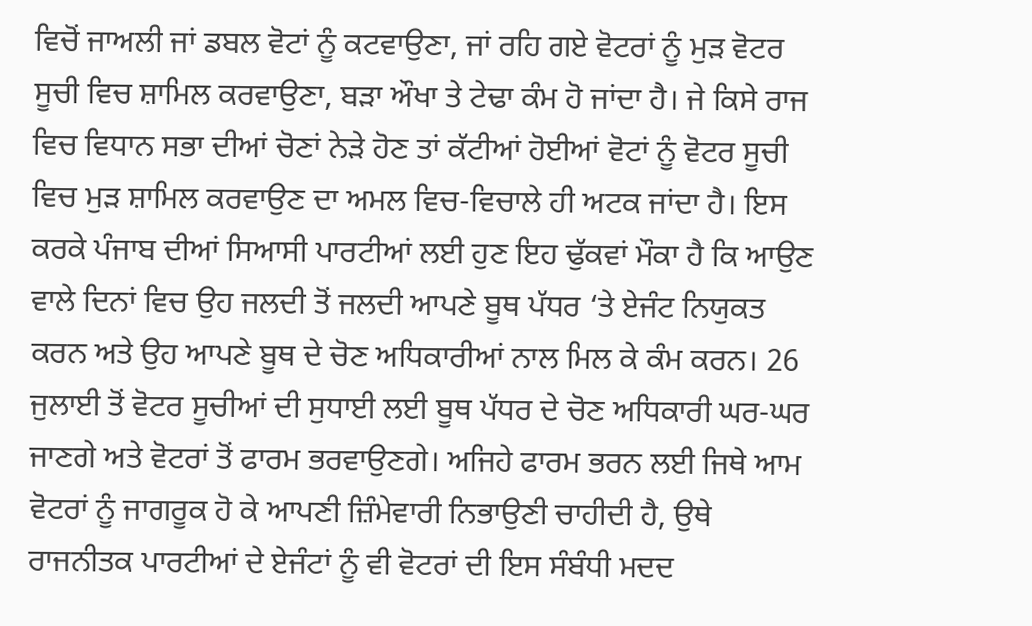ਵਿਚੋਂ ਜਾਅਲੀ ਜਾਂ ਡਬਲ ਵੋਟਾਂ ਨੂੰ ਕਟਵਾਉਣਾ, ਜਾਂ ਰਹਿ ਗਏ ਵੋਟਰਾਂ ਨੂੰ ਮੁੜ ਵੋਟਰ ਸੂਚੀ ਵਿਚ ਸ਼ਾਮਿਲ ਕਰਵਾਉਣਾ, ਬੜਾ ਔਖਾ ਤੇ ਟੇਢਾ ਕੰਮ ਹੋ ਜਾਂਦਾ ਹੈ। ਜੇ ਕਿਸੇ ਰਾਜ ਵਿਚ ਵਿਧਾਨ ਸਭਾ ਦੀਆਂ ਚੋਣਾਂ ਨੇੜੇ ਹੋਣ ਤਾਂ ਕੱਟੀਆਂ ਹੋਈਆਂ ਵੋਟਾਂ ਨੂੰ ਵੋਟਰ ਸੂਚੀ ਵਿਚ ਮੁੜ ਸ਼ਾਮਿਲ ਕਰਵਾਉਣ ਦਾ ਅਮਲ ਵਿਚ-ਵਿਚਾਲੇ ਹੀ ਅਟਕ ਜਾਂਦਾ ਹੈ। ਇਸ ਕਰਕੇ ਪੰਜਾਬ ਦੀਆਂ ਸਿਆਸੀ ਪਾਰਟੀਆਂ ਲਈ ਹੁਣ ਇਹ ਢੁੱਕਵਾਂ ਮੌਕਾ ਹੈ ਕਿ ਆਉਣ ਵਾਲੇ ਦਿਨਾਂ ਵਿਚ ਉਹ ਜਲਦੀ ਤੋਂ ਜਲਦੀ ਆਪਣੇ ਬੂਥ ਪੱਧਰ ‘ਤੇ ਏਜੰਟ ਨਿਯੁਕਤ ਕਰਨ ਅਤੇ ਉਹ ਆਪਣੇ ਬੂਥ ਦੇ ਚੋਣ ਅਧਿਕਾਰੀਆਂ ਨਾਲ ਮਿਲ ਕੇ ਕੰਮ ਕਰਨ। 26 ਜੁਲਾਈ ਤੋਂ ਵੋਟਰ ਸੂਚੀਆਂ ਦੀ ਸੁਧਾਈ ਲਈ ਬੂਥ ਪੱਧਰ ਦੇ ਚੋਣ ਅਧਿਕਾਰੀ ਘਰ-ਘਰ ਜਾਣਗੇ ਅਤੇ ਵੋਟਰਾਂ ਤੋਂ ਫਾਰਮ ਭਰਵਾਉਣਗੇ। ਅਜਿਹੇ ਫਾਰਮ ਭਰਨ ਲਈ ਜਿਥੇ ਆਮ ਵੋਟਰਾਂ ਨੂੰ ਜਾਗਰੂਕ ਹੋ ਕੇ ਆਪਣੀ ਜ਼ਿੰਮੇਵਾਰੀ ਨਿਭਾਉਣੀ ਚਾਹੀਦੀ ਹੈ, ਉਥੇ ਰਾਜਨੀਤਕ ਪਾਰਟੀਆਂ ਦੇ ਏਜੰਟਾਂ ਨੂੰ ਵੀ ਵੋਟਰਾਂ ਦੀ ਇਸ ਸੰਬੰਧੀ ਮਦਦ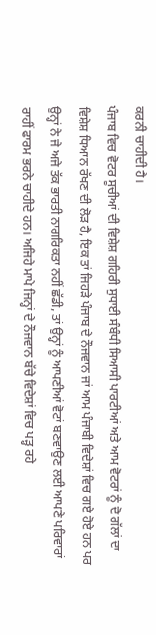ਕਰਨੀ ਚਾਹੀਦੀ ਹੈ।
ਪੰਜਾਬ ਵਿਚ ਵੋਟਰ ਸੂਚੀਆਂ ਦੀ ਵਿਸ਼ੇਸ਼ ਗਹਿਰੀ ਸੁਧਾਈ ਸੰਬੰਧੀ ਸਿਆਸੀ ਪਾਰਟੀਆਂ ਅਤੇ ਆਮ ਵੋਟਰਾਂ ਨੂੰ ਦੋ ਗੱਲਾਂ ਦਾ ਵਿਸ਼ੇਸ਼ ਧਿਆਨ ਰੱਖਣ ਦੀ ਲੋੜ ਹੈ, ਇਕ ਤਾਂ ਜਿਹੜੇ ਪੰਜਾਬ ਦੇ ਨੌਜਵਾਨ ਜਾਂ ਆਮ ਪੰਜਾਬੀ ਵਿਦੇਸ਼ਾਂ ਵਿਚ ਗਏ ਹੋਏ ਹਨ ਪਰ ਉਨ੍ਹਾਂ ਨੇ ਜੇ ਅਜੇ ਤੱਕ ਭਾਰਤੀ ਨਾਗਰਿਕਤਾ ਨਹੀਂ ਛੱਡੀ, ਤਾਂ ਉਨ੍ਹਾਂ ਨੂੰ ਆਪਣੀਆਂ ਵੋਟਾਂ ਬਣਵਾਉਣ ਲਈ ਆਪਣੇ ਪਰਿਵਾਰਾਂ ਰਾਹੀਂ ਫਾਰਮ ਭਰਨੇ ਚਾਹੀਦੇ ਹਨ। ਅਜਿਹੇ ਮਾਪੇ ਜਿਨ੍ਹਾਂ ਦੇ ਨੌਜਵਾਨ ਬੱਚੇ ਵਿਦੇਸ਼ਾਂ ਵਿਚ ਪੜ੍ਹ ਰਹੇ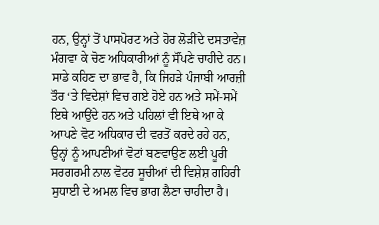ਹਨ, ਉਨ੍ਹਾਂ ਤੋਂ ਪਾਸਪੋਰਟ ਅਤੇ ਹੋਰ ਲੋੜੀਂਦੇ ਦਸਤਾਵੇਜ਼ ਮੰਗਵਾ ਕੇ ਚੋਣ ਅਧਿਕਾਰੀਆਂ ਨੂੰ ਸੌਂਪਣੇ ਚਾਹੀਦੇ ਹਨ। ਸਾਡੇ ਕਹਿਣ ਦਾ ਭਾਵ ਹੈ, ਕਿ ਜਿਹੜੇ ਪੰਜਾਬੀ ਆਰਜ਼ੀ ਤੌਰ ‘ਤੇ ਵਿਦੇਸ਼ਾਂ ਵਿਚ ਗਏ ਹੋਏ ਹਨ ਅਤੇ ਸਮੇਂ-ਸਮੇਂ ਇਥੇ ਆਉਂਦੇ ਹਨ ਅਤੇ ਪਹਿਲਾਂ ਵੀ ਇਥੇ ਆ ਕੇ ਆਪਣੇ ਵੋਟ ਅਧਿਕਾਰ ਦੀ ਵਰਤੋਂ ਕਰਦੇ ਰਹੇ ਹਨ, ਉਨ੍ਹਾਂ ਨੂੰ ਆਪਣੀਆਂ ਵੋਟਾਂ ਬਣਵਾਉਣ ਲਈ ਪੂਰੀ ਸਰਗਰਮੀ ਨਾਲ ਵੋਟਰ ਸੂਚੀਆਂ ਦੀ ਵਿਸ਼ੇਸ਼ ਗਹਿਰੀ ਸੁਧਾਈ ਦੇ ਅਮਲ ਵਿਚ ਭਾਗ ਲੈਣਾ ਚਾਹੀਦਾ ਹੈ।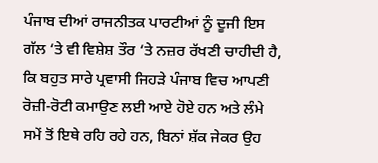ਪੰਜਾਬ ਦੀਆਂ ਰਾਜਨੀਤਕ ਪਾਰਟੀਆਂ ਨੂੰ ਦੂਜੀ ਇਸ ਗੱਲ ‘ਤੇ ਵੀ ਵਿਸ਼ੇਸ਼ ਤੌਰ ‘ਤੇ ਨਜ਼ਰ ਰੱਖਣੀ ਚਾਹੀਦੀ ਹੈ, ਕਿ ਬਹੁਤ ਸਾਰੇ ਪ੍ਰਵਾਸੀ ਜਿਹੜੇ ਪੰਜਾਬ ਵਿਚ ਆਪਣੀ ਰੋਜ਼ੀ-ਰੋਟੀ ਕਮਾਉਣ ਲਈ ਆਏ ਹੋਏ ਹਨ ਅਤੇ ਲੰਮੇ ਸਮੇਂ ਤੋਂ ਇਥੇ ਰਹਿ ਰਹੇ ਹਨ, ਬਿਨਾਂ ਸ਼ੱਕ ਜੇਕਰ ਉਹ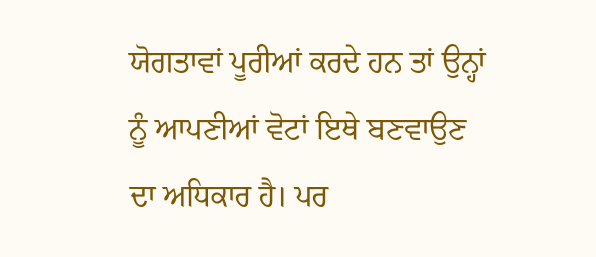ਯੋਗਤਾਵਾਂ ਪੂਰੀਆਂ ਕਰਦੇ ਹਨ ਤਾਂ ਉਨ੍ਹਾਂ ਨੂੰ ਆਪਣੀਆਂ ਵੋਟਾਂ ਇਥੇ ਬਣਵਾਉਣ ਦਾ ਅਧਿਕਾਰ ਹੈ। ਪਰ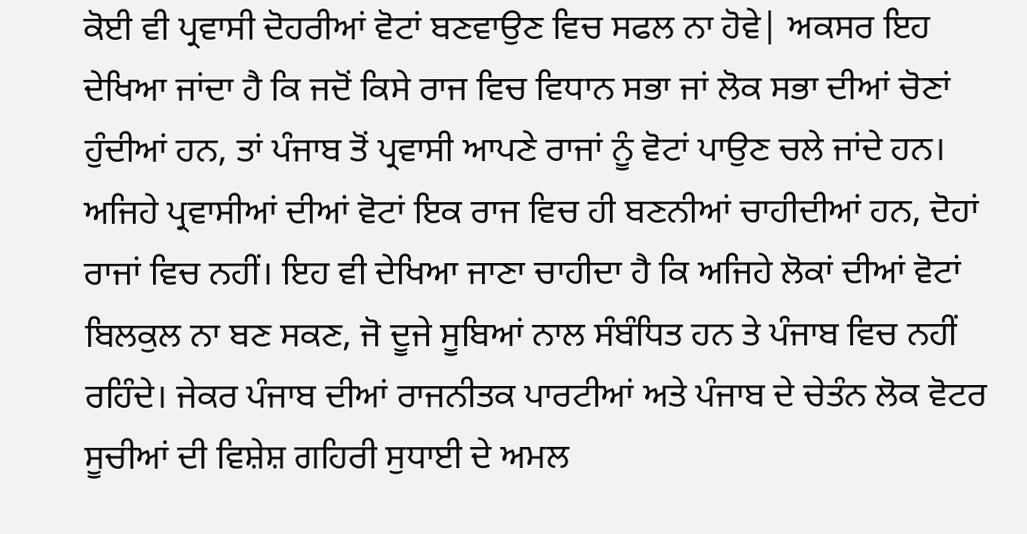ਕੋਈ ਵੀ ਪ੍ਰਵਾਸੀ ਦੋਹਰੀਆਂ ਵੋਟਾਂ ਬਣਵਾਉਣ ਵਿਚ ਸਫਲ ਨਾ ਹੋਵੇ| ਅਕਸਰ ਇਹ ਦੇਖਿਆ ਜਾਂਦਾ ਹੈ ਕਿ ਜਦੋਂ ਕਿਸੇ ਰਾਜ ਵਿਚ ਵਿਧਾਨ ਸਭਾ ਜਾਂ ਲੋਕ ਸਭਾ ਦੀਆਂ ਚੋਣਾਂ ਹੁੰਦੀਆਂ ਹਨ, ਤਾਂ ਪੰਜਾਬ ਤੋਂ ਪ੍ਰਵਾਸੀ ਆਪਣੇ ਰਾਜਾਂ ਨੂੰ ਵੋਟਾਂ ਪਾਉਣ ਚਲੇ ਜਾਂਦੇ ਹਨ। ਅਜਿਹੇ ਪ੍ਰਵਾਸੀਆਂ ਦੀਆਂ ਵੋਟਾਂ ਇਕ ਰਾਜ ਵਿਚ ਹੀ ਬਣਨੀਆਂ ਚਾਹੀਦੀਆਂ ਹਨ, ਦੋਹਾਂ ਰਾਜਾਂ ਵਿਚ ਨਹੀਂ। ਇਹ ਵੀ ਦੇਖਿਆ ਜਾਣਾ ਚਾਹੀਦਾ ਹੈ ਕਿ ਅਜਿਹੇ ਲੋਕਾਂ ਦੀਆਂ ਵੋਟਾਂ ਬਿਲਕੁਲ ਨਾ ਬਣ ਸਕਣ, ਜੋ ਦੂਜੇ ਸੂਬਿਆਂ ਨਾਲ ਸੰਬੰਧਿਤ ਹਨ ਤੇ ਪੰਜਾਬ ਵਿਚ ਨਹੀਂ ਰਹਿੰਦੇ। ਜੇਕਰ ਪੰਜਾਬ ਦੀਆਂ ਰਾਜਨੀਤਕ ਪਾਰਟੀਆਂ ਅਤੇ ਪੰਜਾਬ ਦੇ ਚੇਤੰਨ ਲੋਕ ਵੋਟਰ ਸੂਚੀਆਂ ਦੀ ਵਿਸ਼ੇਸ਼ ਗਹਿਰੀ ਸੁਧਾਈ ਦੇ ਅਮਲ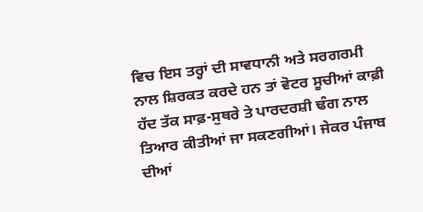ਵਿਚ ਇਸ ਤਰ੍ਹਾਂ ਦੀ ਸਾਵਧਾਨੀ ਅਤੇ ਸਰਗਰਮੀ ਨਾਲ ਸ਼ਿਰਕਤ ਕਰਦੇ ਹਨ ਤਾਂ ਵੋਟਰ ਸੂਚੀਆਂ ਕਾਫ਼ੀ ਹੱਦ ਤੱਕ ਸਾਫ਼-ਸੁਥਰੇ ਤੇ ਪਾਰਦਰਸ਼ੀ ਢੰਗ ਨਾਲ ਤਿਆਰ ਕੀਤੀਆਂ ਜਾ ਸਕਣਗੀਆਂ। ਜੇਕਰ ਪੰਜਾਬ ਦੀਆਂ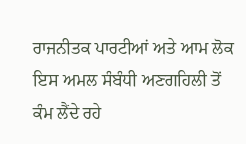ਰਾਜਨੀਤਕ ਪਾਰਟੀਆਂ ਅਤੇ ਆਮ ਲੋਕ ਇਸ ਅਮਲ ਸੰਬੰਧੀ ਅਣਗਹਿਲੀ ਤੋਂ ਕੰਮ ਲੈਂਦੇ ਰਹੇ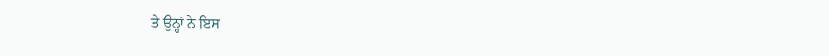ਤੇ ਉਨ੍ਹਾਂ ਨੇ ਇਸ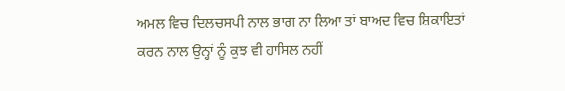ਅਮਲ ਵਿਚ ਦਿਲਚਸਪੀ ਨਾਲ ਭਾਗ ਨਾ ਲਿਆ ਤਾਂ ਬਾਅਦ ਵਿਚ ਸ਼ਿਕਾਇਤਾਂ ਕਰਨ ਨਾਲ ਉਨ੍ਹਾਂ ਨੂੰ ਕੁਝ ਵੀ ਹਾਸਿਲ ਨਹੀਂ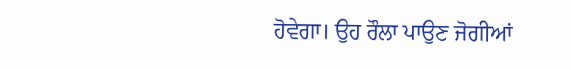ਹੋਵੇਗਾ। ਉਹ ਰੌਲਾ ਪਾਉਣ ਜੋਗੀਆਂ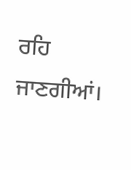ਰਹਿ ਜਾਣਗੀਆਂ।